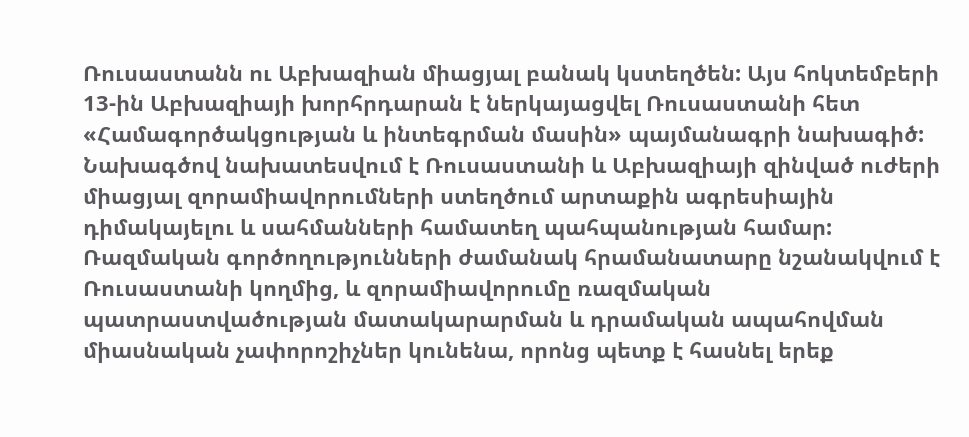Ռուսաստանն ու Աբխազիան միացյալ բանակ կստեղծեն: Այս հոկտեմբերի 13-ին Աբխազիայի խորհրդարան է ներկայացվել Ռուսաստանի հետ «Համագործակցության և ինտեգրման մասին» պայմանագրի նախագիծ:
Նախագծով նախատեսվում է Ռուսաստանի և Աբխազիայի զինված ուժերի միացյալ զորամիավորումների ստեղծում արտաքին ագրեսիային դիմակայելու և սահմանների համատեղ պահպանության համար: Ռազմական գործողությունների ժամանակ հրամանատարը նշանակվում է Ռուսաստանի կողմից, և զորամիավորումը ռազմական պատրաստվածության մատակարարման և դրամական ապահովման միասնական չափորոշիչներ կունենա, որոնց պետք է հասնել երեք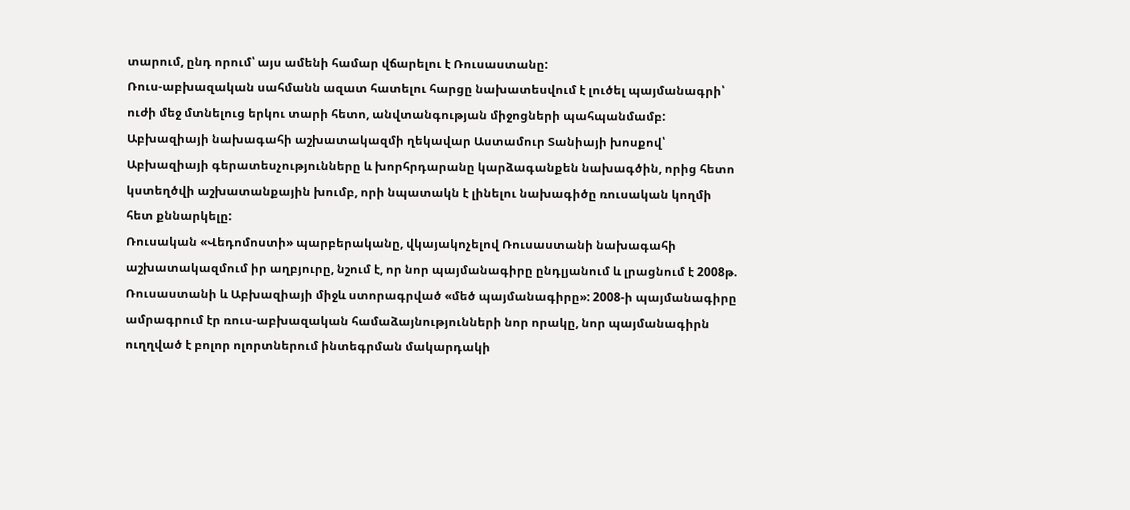տարում, ընդ որում՝ այս ամենի համար վճարելու է Ռուսաստանը:
Ռուս-աբխազական սահմանն ազատ հատելու հարցը նախատեսվում է լուծել պայմանագրի՝ ուժի մեջ մտնելուց երկու տարի հետո, անվտանգության միջոցների պահպանմամբ:
Աբխազիայի նախագահի աշխատակազմի ղեկավար Աստամուր Տանիայի խոսքով՝ Աբխազիայի գերատեսչությունները և խորհրդարանը կարձագանքեն նախագծին, որից հետո կստեղծվի աշխատանքային խումբ, որի նպատակն է լինելու նախագիծը ռուսական կողմի հետ քննարկելը:
Ռուսական «Վեդոմոստի» պարբերականը, վկայակոչելով Ռուսաստանի նախագահի աշխատակազմում իր աղբյուրը, նշում է, որ նոր պայմանագիրը ընդլյանում և լրացնում է 2008թ. Ռուսաստանի և Աբխազիայի միջև ստորագրված «մեծ պայմանագիրը»: 2008-ի պայմանագիրը ամրագրում էր ռուս-աբխազական համաձայնությունների նոր որակը, նոր պայմանագիրն ուղղված է բոլոր ոլորտներում ինտեգրման մակարդակի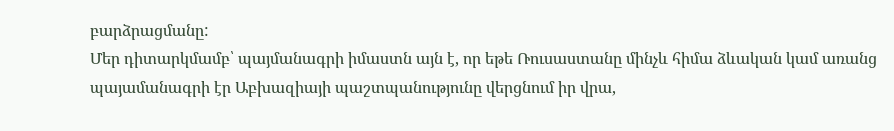բարձրացմանը:
Մեր դիտարկմամբ՝ պայմանագրի իմաստն այն է, որ եթե Ռուսաստանը մինչև հիմա ձևական կամ առանց պայամանագրի էր Աբխազիայի պաշտպանությունը վերցնում իր վրա,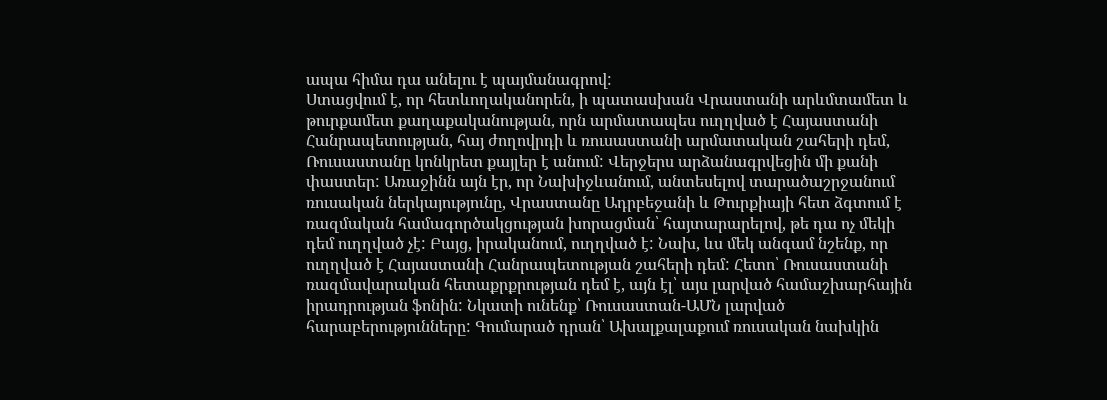ապա հիմա դա անելու է պայմանագրով:
Ստացվում է, որ հետևողականորեն, ի պատասխան Վրաստանի արևմտամետ և թուրքամետ քաղաքականության, որն արմատապես ուղղված է Հայաստանի Հանրապետության, հայ ժողովրդի և ռուսաստանի արմատական շահերի դեմ, Ռուսաստանը կոնկրետ քայլեր է անում: Վերջերս արձանագրվեցին մի քանի փաստեր: Առաջինն այն էր, որ Նախիջևանում, անտեսելով տարածաշրջանում ռուսական ներկայությունը, Վրաստանը Ադրբեջանի և Թուրքիայի հետ ձգտում է ռազմական համագործակցության խորացման՝ հայտարարելով, թե դա ոչ մեկի դեմ ուղղված չէ: Բայց, իրականում, ուղղված է: Նախ, ևս մեկ անգամ նշենք, որ ուղղված է Հայաստանի Հանրապետության շահերի դեմ: Հետո՝ Ռուսաստանի ռազմավարական հետաքրքրության դեմ է, այն էլ՝ այս լարված համաշխարհային իրադրության ֆոնին: Նկատի ունենք՝ Ռուսաստան-ԱՄՆ լարված հարաբերությունները: Գումարած դրան՝ Ախալքալաքում ռուսական նախկին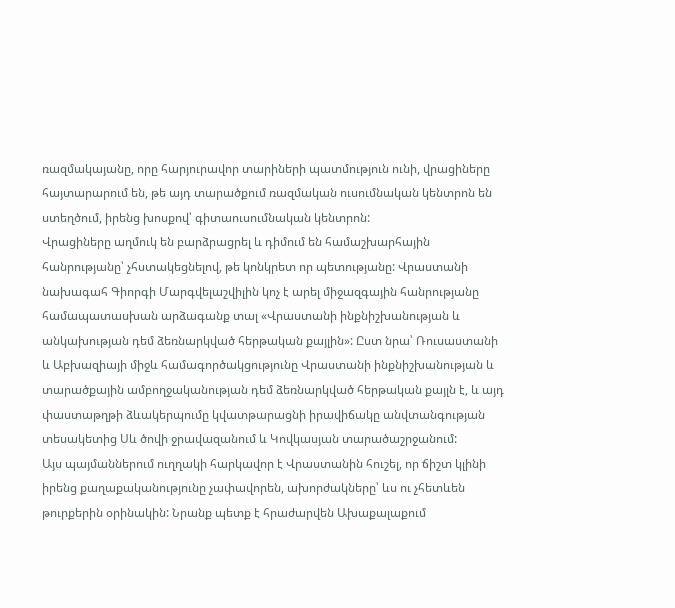ռազմակայանը, որը հարյուրավոր տարիների պատմություն ունի, վրացիները հայտարարում են, թե այդ տարածքում ռազմական ուսումնական կենտրոն են ստեղծում, իրենց խոսքով՝ գիտաուսումնական կենտրոն:
Վրացիները աղմուկ են բարձրացրել և դիմում են համաշխարհային հանրությանը՝ չհստակեցնելով, թե կոնկրետ որ պետությանը: Վրաստանի նախագահ Գիորգի Մարգվելաշվիլին կոչ է արել միջազգային հանրությանը համապատասխան արձագանք տալ «Վրաստանի ինքնիշխանության և անկախության դեմ ձեռնարկված հերթական քայլին»: Ըստ նրա՝ Ռուսաստանի և Աբխազիայի միջև համագործակցությունը Վրաստանի ինքնիշխանության և տարածքային ամբողջականության դեմ ձեռնարկված հերթական քայլն է, և այդ փաստաթղթի ձևակերպումը կվատթարացնի իրավիճակը անվտանգության տեսակետից Սև ծովի ջրավազանում և Կովկասյան տարածաշրջանում:
Այս պայմաններում ուղղակի հարկավոր է Վրաստանին հուշել, որ ճիշտ կլինի իրենց քաղաքականությունը չափավորեն, ախորժակները՝ ևս ու չհետևեն թուրքերին օրինակին: Նրանք պետք է հրաժարվեն Ախաքալաքում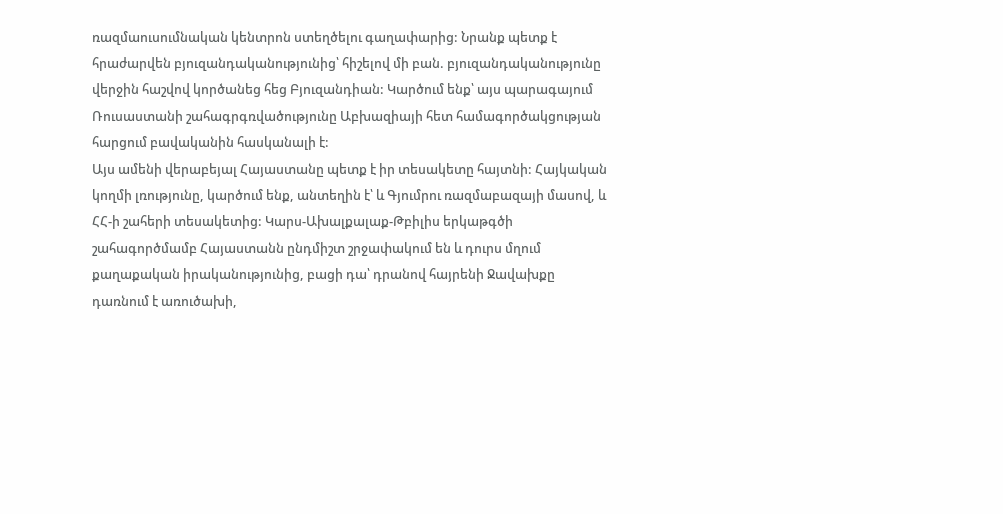ռազմաուսումնական կենտրոն ստեղծելու գաղափարից: Նրանք պետք է հրաժարվեն բյուզանդականությունից՝ հիշելով մի բան. բյուզանդականությունը վերջին հաշվով կործանեց հեց Բյուզանդիան: Կարծում ենք՝ այս պարագայում Ռուսաստանի շահագրգռվածությունը Աբխազիայի հետ համագործակցության հարցում բավականին հասկանալի է:
Այս ամենի վերաբեյալ Հայաստանը պետք է իր տեսակետը հայտնի: Հայկական կողմի լռությունը, կարծում ենք, անտեղին է՝ և Գյումրու ռազմաբազայի մասով, և ՀՀ-ի շահերի տեսակետից: Կարս-Ախալքալաք-Թբիլիս երկաթգծի շահագործմամբ Հայաստանն ընդմիշտ շրջափակում են և դուրս մղում քաղաքական իրականությունից, բացի դա՝ դրանով հայրենի Ջավախքը դառնում է առուծախի,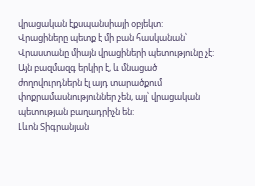վրացական էքսպանսիայի օբյեկտ:
Վրացիները պետք է մի բան հասկանան՝ Վրաստանը միայն վրացիների պետությունը չէ: Այն բազմազգ երկիր է, և մնացած ժողովուրդներն էլ այդ տարածքում փոքրամասնություններ չեն, այլ՝ վրացական պետության բաղադրիչն են:
Լևոն Տիգրանյան